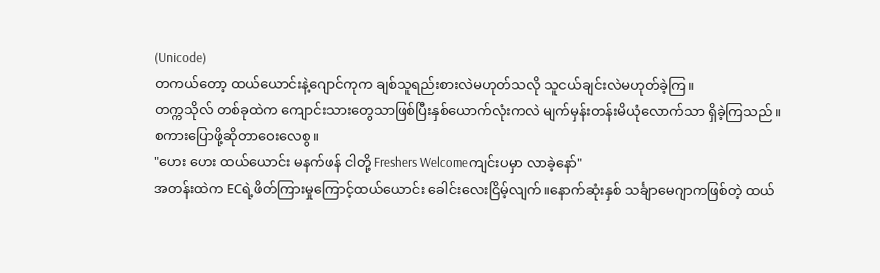(Unicode)
တကယ်တော့ ထယ်ယောင်းနဲ့ဂျောင်ကုက ချစ်သူရည်းစားလဲမဟုတ်သလို သူငယ်ချင်းလဲမဟုတ်ခဲ့ကြ။
တက္ကသိုလ် တစ်ခုထဲက ကျောင်းသားတွေသာဖြစ်ပြီးနှစ်ယောက်လုံးကလဲ မျက်မှန်းတန်းမိယုံလောက်သာ ရှိခဲ့ကြသည်။
စကားပြောဖို့ဆိုတာဝေးလေစွ။
"ဟေး ဟေး ထယ်ယောင်း မနက်ဖန် ငါတို့ Freshers Welcomeကျင်းပမှာ လာခဲ့နော်"
အတန်းထဲက ECရဲ့ဖိတ်ကြားမှုကြောင့်ထယ်ယောင်း ခေါင်းလေးငြိမ့်လျက်။နောက်ဆုံးနှစ် သင်္ချာမေဂျာကဖြစ်တဲ့ ထယ်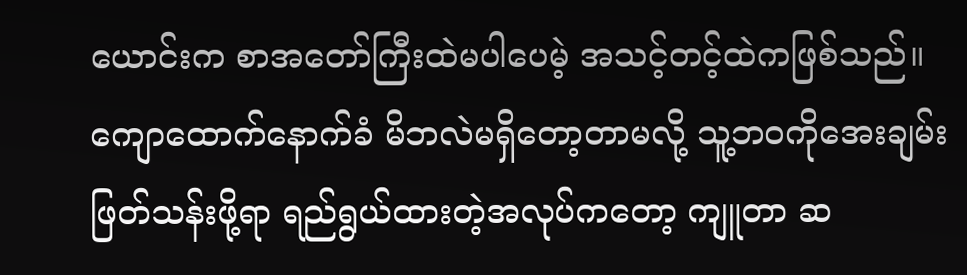ယောင်းက စာအတော်ကြီးထဲမပါပေမဲ့ အသင့်တင့်ထဲကဖြစ်သည်။
ကျောထောက်နောက်ခံ မိဘလဲမရှိတော့တာမလို့ သူ့ဘဝကိုအေးချမ်းဖြတ်သန်းဖို့ရာ ရည်ရွယ်ထားတဲ့အလုပ်ကတော့ ကျူတာ ဆ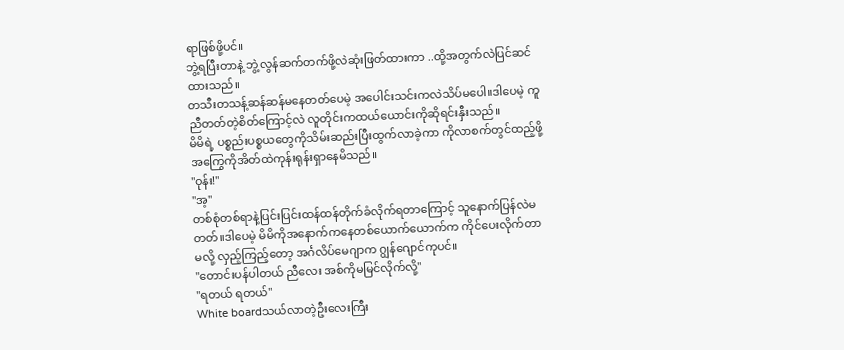ရာဖြစ်ဖို့ပင်။
ဘွဲ့ရပြီးတာနဲ့ ဘွဲ့လွန်ဆက်တက်ဖို့လဲဆုံးဖြတ်ထားကာ ..ထို့အတွက်လဲပြင်ဆင်ထားသည်။
တသီးတသန့်ဆန်ဆန်မနေတတ်ပေမဲ့ အပေါင်းသင်းကလဲသိပ်မပေါ။ဒါပေမဲ့ ကူညီတတ်တဲ့စိတ်ကြောင့်လဲ လူတိုင်းကထယ်ယောင်းကိုဆိုရင်းနှီးသည်။
မိမိရဲ့ ပစ္စည်းပစ္စယတွေကိုသိမ်းဆည်းပြီးထွက်လာခဲ့ကာ ကိုလာစက်တွင်ထည့်ဖို့အကြွေကိုအိတ်ထဲကုန်းရုန်းရှာနေမိသည်။
"ဝုန်း!"
"အ့"
တစ်စုံတစ်ရာနဲ့ပြင်းပြင်းထန်ထန်တိုက်ခံလိုက်ရတာကြောင့် သူနောက်ပြန်လဲမတတ်။ဒါပေမဲ့ မိမိကိုအနောက်ကနေတစ်ယောက်ယောက်က ကိုင်ပေးလိုက်တာမလို့ လှည့်ကြည့်တော့ အင်္ဂလိပ်မေဂျာက ဂျွန်ဂျောင်ကုပင်။
"တောင်းပန်ပါတယ် ညီလေး အစ်ကိုမမြင်လိုက်လို့"
"ရတယ် ရတယ်"
White boardသယ်လာတဲ့ဦးလေးကြီး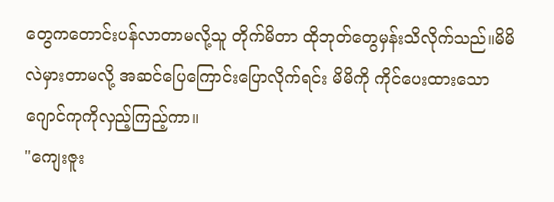တွေကတောင်းပန်လာတာမလို့သူ တိုက်မိတာ ထိုဘုတ်တွေမှန်းသိလိုက်သည်။မိမိလဲမှားတာမလို့ အဆင်ပြေကြောင်းပြောလိုက်ရင်း မိမိကို ကိုင်ပေးထားသောဂျောင်ကုကိုလှည့်ကြည့်ကာ။
"ကျေးဇူး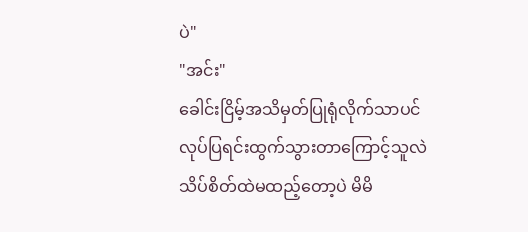ပဲ"
"အင်း"
ခေါင်းငြိမ့်အသိမှတ်ပြုရုံလိုက်သာပင်လုပ်ပြရင်းထွက်သွားတာကြောင့်သူလဲသိပ်စိတ်ထဲမထည့်တော့ပဲ မိမိ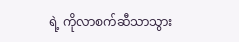ရဲ့ ကိုလာစက်ဆီသာသွား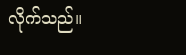လိုက်သည်။